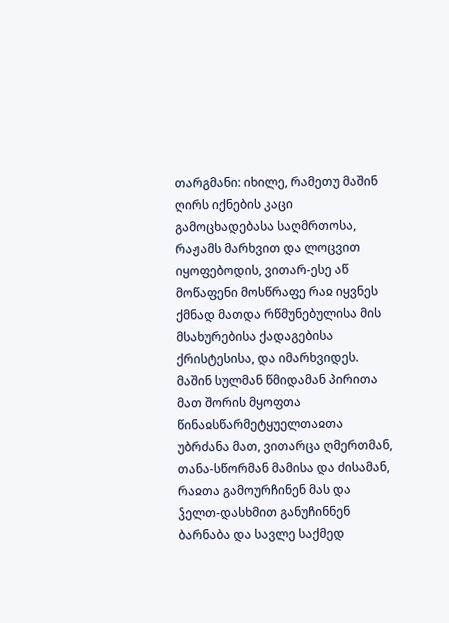თარგმანი: იხილე, რამეთუ მაშინ ღირს იქნების კაცი გამოცხადებასა საღმრთოსა, რაჟამს მარხვით და ლოცვით იყოფებოდის, ვითარ-ესე აწ მოწაფენი მოსწრაფე რაჲ იყვნეს ქმნად მათდა რწმუნებულისა მის მსახურებისა ქადაგებისა ქრისტესისა, და იმარხვიდეს. მაშინ სულმან წმიდამან პირითა მათ შორის მყოფთა წინაჲსწარმეტყუელთაჲთა უბრძანა მათ, ვითარცა ღმერთმან, თანა-სწორმან მამისა და ძისამან, რაჲთა გამოურჩინენ მას და ჴელთ-დასხმით განუჩინნენ ბარნაბა და სავლე საქმედ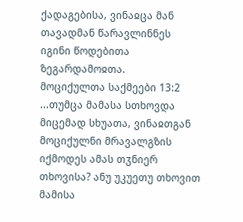ქადაგებისა, ვინაჲცა მან თავადმან წარავლინნეს იგინი წოდებითა ზეგარდამოჲთა.
მოციქულთა საქმეები 13:2
...თუმცა მამასა სთხოვდა მიცემად სხუათა, ვინაჲთგან მოციქულნი მრავალგზის იქმოდეს ამას თჳნიერ თხოვისა? ანუ უკუეთუ თხოვით მამისა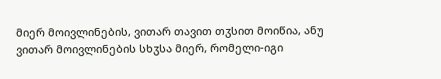მიერ მოივლინების, ვითარ თავით თჳსით მოიწია, ანუ ვითარ მოივლინების სხჳსა მიერ, რომელი-იგი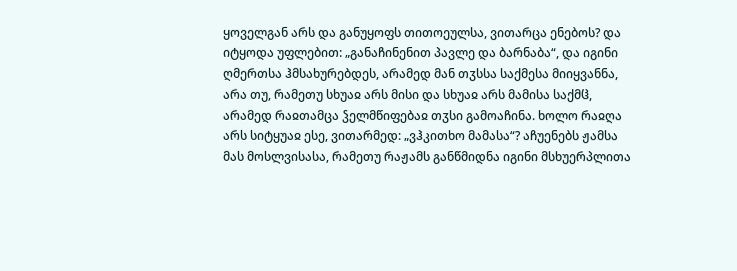ყოველგან არს და განუყოფს თითოეულსა, ვითარცა ენებოს? და იტყოდა უფლებით: „განაჩინენით პავლე და ბარნაბა“, და იგინი ღმერთსა ჰმსახურებდეს, არამედ მან თჳსსა საქმესა მიიყვანნა, არა თუ, რამეთუ სხუაჲ არს მისი და სხუაჲ არს მამისა საქმჱ, არამედ რაჲთამცა ჴელმწიფებაჲ თჳსი გამოაჩინა. ხოლო რაჲღა არს სიტყუაჲ ესე, ვითარმედ: „ვჰკითხო მამასა“? აჩუენებს ჟამსა მას მოსლვისასა, რამეთუ რაჟამს განწმიდნა იგინი მსხუერპლითა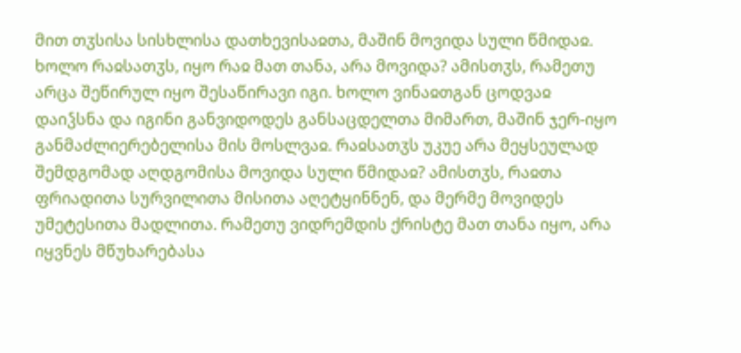მით თჳსისა სისხლისა დათხევისაჲთა, მაშინ მოვიდა სული წმიდაჲ. ხოლო რაჲსათჳს, იყო რაჲ მათ თანა, არა მოვიდა? ამისთჳს, რამეთუ არცა შეწირულ იყო შესაწირავი იგი. ხოლო ვინაჲთგან ცოდვაჲ დაიჴსნა და იგინი განვიდოდეს განსაცდელთა მიმართ, მაშინ ჯერ-იყო განმაძლიერებელისა მის მოსლვაჲ. რაჲსათჳს უკუე არა მეყსეულად შემდგომად აღდგომისა მოვიდა სული წმიდაჲ? ამისთჳს, რაჲთა ფრიადითა სურვილითა მისითა აღეტყინნენ, და მერმე მოვიდეს უმეტესითა მადლითა. რამეთუ ვიდრემდის ქრისტე მათ თანა იყო, არა იყვნეს მწუხარებასა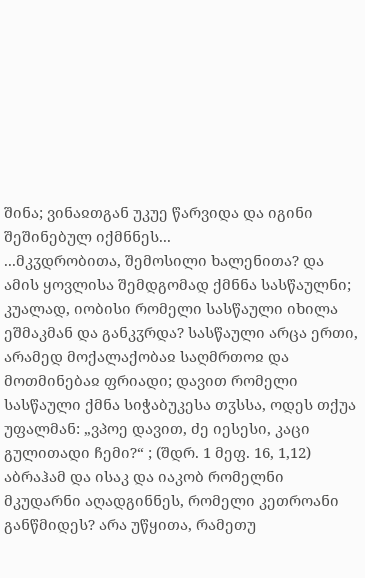შინა; ვინაჲთგან უკუე წარვიდა და იგინი შეშინებულ იქმნნეს...
...მკჳდრობითა, შემოსილი ხალენითა? და ამის ყოვლისა შემდგომად ქმნნა სასწაულნი; კუალად, იობისი რომელი სასწაული იხილა ეშმაკმან და განკჳრდა? სასწაული არცა ერთი, არამედ მოქალაქობაჲ საღმრთოჲ და მოთმინებაჲ ფრიადი; დავით რომელი სასწაული ქმნა სიჭაბუკესა თჳსსა, ოდეს თქუა უფალმან: „ვპოე დავით, ძე იესესი, კაცი გულითადი ჩემი?“ ; (შდრ. 1 მეფ. 16, 1,12) აბრაჰამ და ისაკ და იაკობ რომელნი მკუდარნი აღადგინნეს, რომელი კეთროანი განწმიდეს? არა უწყითა, რამეთუ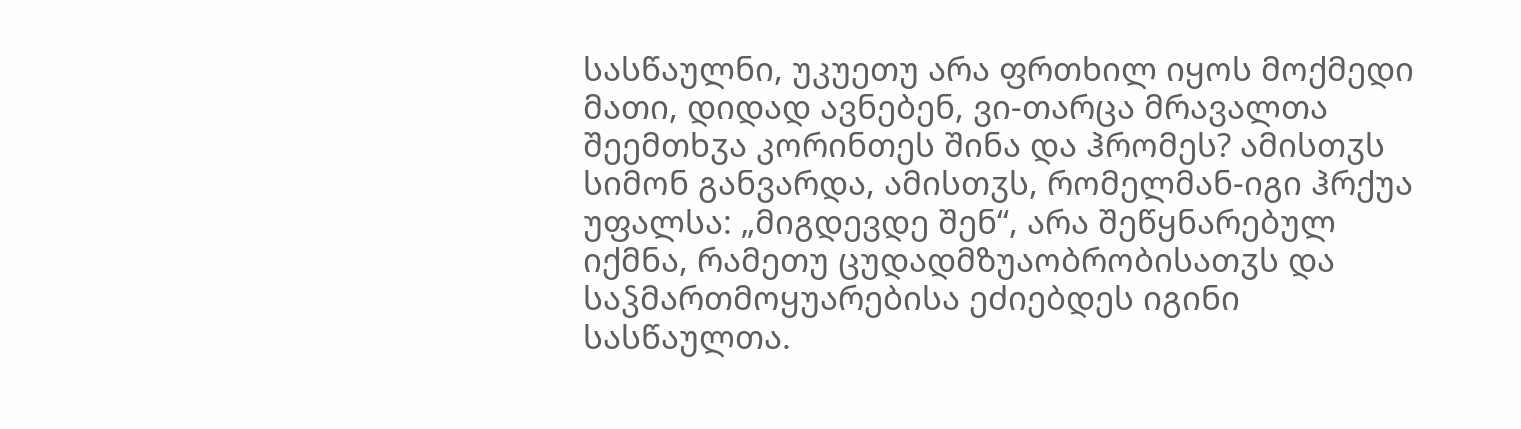სასწაულნი, უკუეთუ არა ფრთხილ იყოს მოქმედი მათი, დიდად ავნებენ, ვი-თარცა მრავალთა შეემთხჳა კორინთეს შინა და ჰრომეს? ამისთჳს სიმონ განვარდა, ამისთჳს, რომელმან-იგი ჰრქუა უფალსა: „მიგდევდე შენ“, არა შეწყნარებულ იქმნა, რამეთუ ცუდადმზუაობრობისათჳს და საჴმართმოყუარებისა ეძიებდეს იგინი სასწაულთა.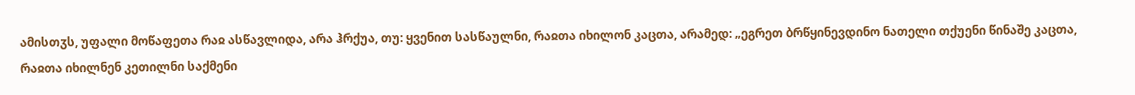ამისთჳს, უფალი მოწაფეთა რაჲ ასწავლიდა, არა ჰრქუა, თუ: ყვენით სასწაულნი, რაჲთა იხილონ კაცთა, არამედ: „ეგრეთ ბრწყინევდინო ნათელი თქუენი წინაშე კაცთა, რაჲთა იხილნენ კეთილნი საქმენი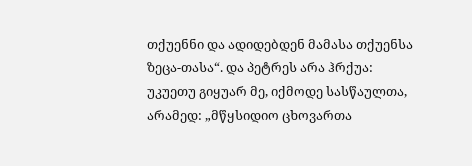თქუენნი და ადიდებდენ მამასა თქუენსა ზეცა-თასა“. და პეტრეს არა ჰრქუა: უკუეთუ გიყუარ მე, იქმოდე სასწაულთა, არამედ: „მწყსიდიო ცხოვართა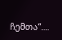ჩემთა“....